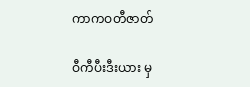ကာကဝတီဇာတ်

ဝီကီပီးဒီးယား မှ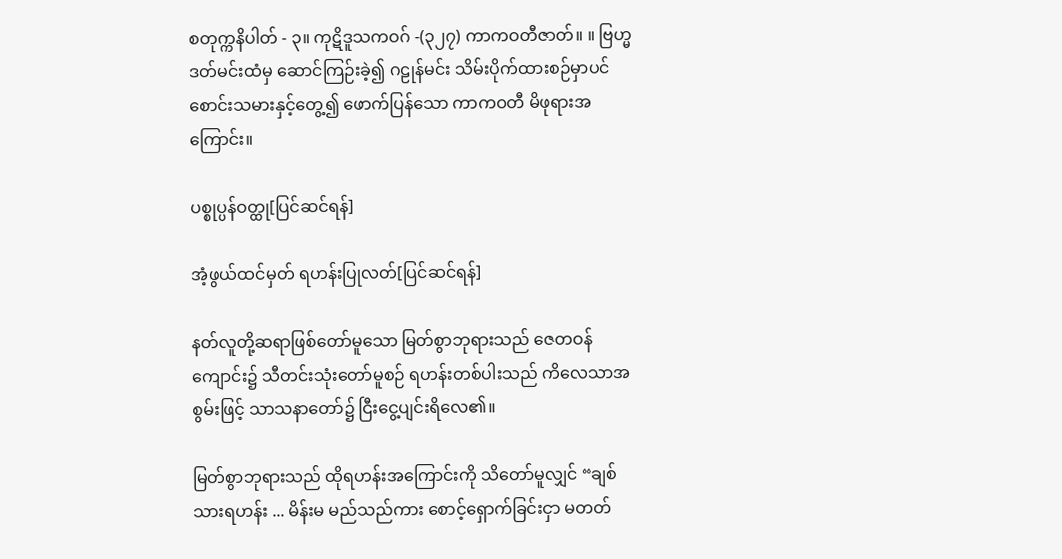စတုက္ကနိပါတ် - ၃။ ကုဋိဒူသကဝဂ် -(၃၂၇) ကာကဝတီဇာတ်။ ။ ဗြဟ္မဒတ်မင်းထံမှ ဆောင်ကြဉ်းခဲ့၍ ဂဠုန်မင်း သိမ်းပိုက်ထားစဉ်မှာပင် စောင်းသမားနှင့်တွေ့၍ ဖောက်ပြန်သော ကာကဝတီ မိဖုရားအကြောင်း။

ပစ္စုပ္ပန်ဝတ္ထု[ပြင်ဆင်ရန်]

အံ့ဖွယ်ထင်မှတ် ရဟန်းပြုလတ်[ပြင်ဆင်ရန်]

နတ်လူတို့ဆရာဖြစ်တော်မူသော မြတ်စွာဘုရားသည် ဇေတဝန်ကျောင်း၌ သီတင်းသုံးတော်မူစဉ် ရဟန်းတစ်ပါးသည် ကိလေသာအစွမ်းဖြင့် သာသနာတော်၌ ငြီးငွေ့ပျင်းရိလေ၏။

မြတ်စွာဘုရားသည် ထိုရဟန်းအကြောင်းကို သိတော်မူလျှင် “ချစ်သားရဟန်း ... မိန်းမ မည်သည်ကား စောင့်ရှောက်ခြင်းငှာ မတတ်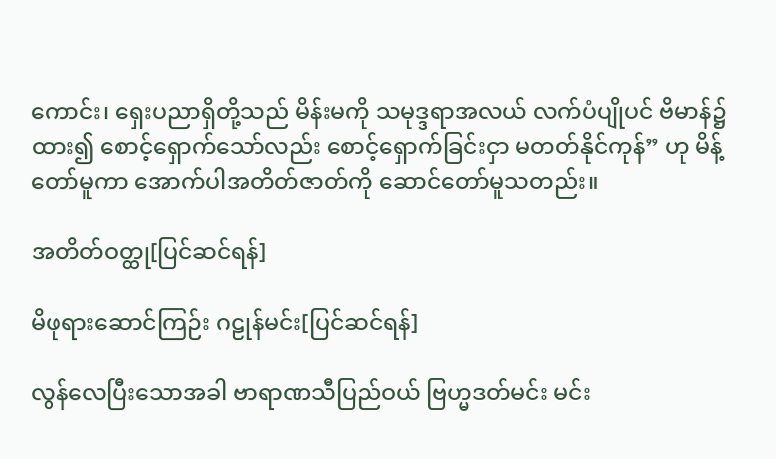ကောင်း၊ ရှေးပညာရှိတို့သည် မိန်းမကို သမုဒ္ဒရာအလယ် လက်ပံပျိုပင် ဗိမာန်၌ထား၍ စောင့်ရှောက်သော်လည်း စောင့်ရှောက်ခြင်းငှာ မတတ်နိုင်ကုန်” ဟု မိန့်တော်မူကာ အောက်ပါအတိတ်ဇာတ်ကို ဆောင်တော်မူသတည်း။

အတိတ်ဝတ္ထု[ပြင်ဆင်ရန်]

မိဖုရားဆောင်ကြဉ်း ဂဠုန်မင်း[ပြင်ဆင်ရန်]

လွန်လေပြီးသောအခါ ဗာရာဏသီပြည်ဝယ် ဗြဟ္မဒတ်မင်း မင်း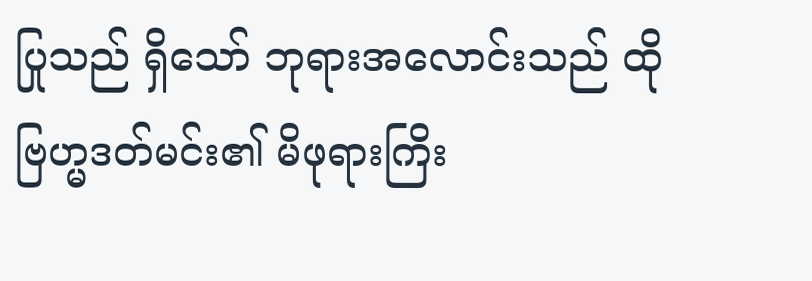ပြုသည် ရှိသော် ဘုရားအလောင်းသည် ထိုဗြဟ္မဒတ်မင်း၏ မိဖုရားကြိး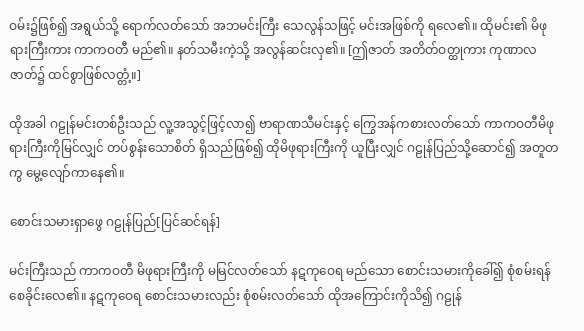ဝမ်း၌ဖြစ်၍ အရွယ်သို့ ရောက်လတ်သော် အဘမင်းကြီး သေလွန်သဖြင့် မင်းအဖြစ်ကို ရလေ၏။ ထိုမင်း၏ မိဖုရားကြီးကား ကာကဝတီ မည်၏။ နတ်သမီးကဲ့သို့ အလွန်ဆင်းလှ၏။ [ဤဇာတ် အတိတ်ဝတ္ထုကား ကုဏာလဇာတ်၌ ထင်စွာဖြစ်လတ္တံ့။]

ထိုအခါ ဂဠုန်မင်းတစ်ဦးသည် လူ့အသွင့်ဖြင့်လာ၍ ဗာရာဏသီမင်းနှင့် ကြွေအန်ကစားလတ်သော် ကာကဝတီမိဖုရားကြီးကိုမြင်လျှင် တပ်စွန်းသောစိတ် ရှိသည်ဖြစ်၍ ထိုမိဖုရားကြီးကို ယူပြီးလျှင် ဂဠုန်ပြည်သို့ဆောင်၍ အတူတကွ မွေ့လျော်ကာနေ၏။

စောင်းသမားရှာဖွေ ဂဠုန်ပြည်[ပြင်ဆင်ရန်]

မင်းကြီးသည် ကာကဝတီ မိဖုရားကြီးကို မမြင်လတ်သော် နဋကုဝေရ မည်သော စောင်းသမားကိုခေါ်၍ စုံစမ်းရန် စေခိုင်းလေ၏။ နဋကုဝေရ စောင်းသမားလည်း စုံစမ်းလတ်သော် ထိုအကြောင်းကိုသိ၍ ဂဠုန်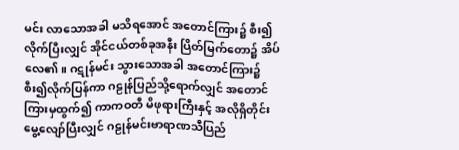မင်း လာသောအခါ မသိရအောင် အတောင်ကြား၌ စီး၍လိုက်ပြီးလျှင် အိုင်ငယ်တစ်ခုအနီး ပြိတ်မြက်တော၌ အိပ်လေ၏။ ဂဋုန်မင်း သွားသောအခါ အတောင်ကြား၌ စီး၍လိုက်ပြန်ကာ ဂဠုန်ပြည်သို့ရောက်လျှင် အတောင်ကြားမှထွက်၍ ကာကဝတီ မိဖုရားကြီးနှင့် အလိုရှိတိုင်း မွေ့လျော်ပြီးလျှင် ဂဠုန်မင်းဗာရာဏသီပြည်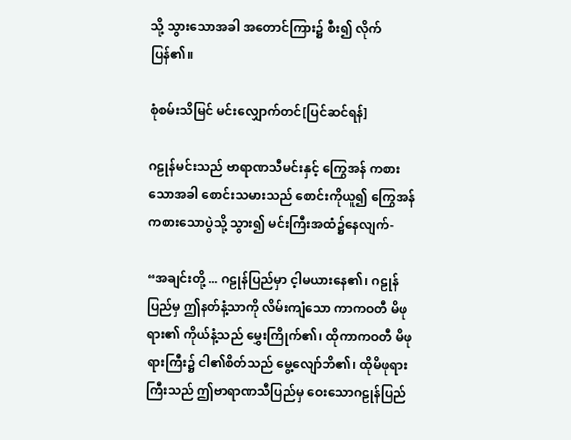သို့ သွားသောအခါ အတောင်ကြား၌ စီး၍ လိုက်ပြန်၏။

စုံစမ်းသိမြင် မင်းလျှောက်တင်[ပြင်ဆင်ရန်]

ဂဠုန်မင်းသည် ဗာရာဏသီမင်းနှင့် ကြွေအန် ကစားသောအခါ စောင်းသမားသည် စောင်းကိုယူ၍ ကြွေအန်ကစားသောပွဲသို့ သွား၍ မင်းကြီးအထံ၌နေလျက်-

“အချင်းတို့ ... ဂဠုန်ပြည်မှာ င့ါမယားနေ၏၊ ဂဠုန်ပြည်မှ ဤနတ်နံ့သာကို လိမ်းကျံသော ကာကဝတီ မိဖုရား၏ ကိုယ်နံ့သည် မွှေးကြိုက်၏၊ ထိုကာကဝတီ မိဖုရားကြီး၌ ငါ၏စိတ်သည် မွေ့လျော်ဘိ၏၊ ထိုမိဖုရားကြီးသည် ဤဗာရာဏသီပြည်မှ ဝေးသောဂဠုန်ပြည်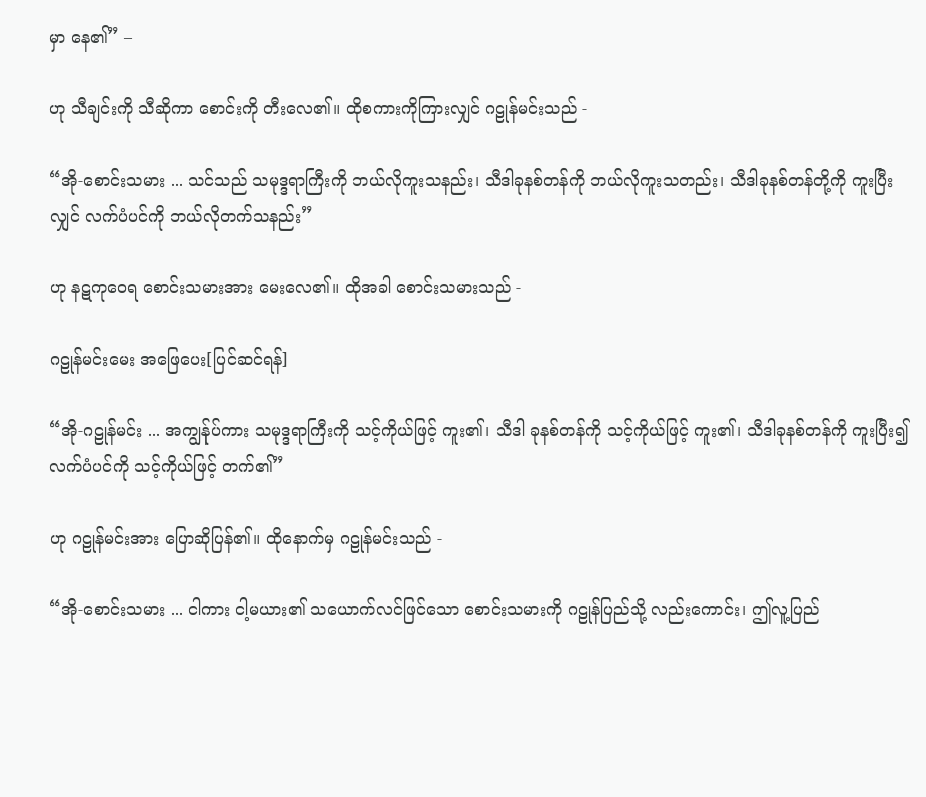မှာ နေ၏” –

ဟု သီချင်းကို သီဆိုကာ စောင်းကို တီးလေ၏။ ထိုစကားကိုကြားလျှင် ဂဠုန်မင်းသည် -

“အို-စောင်းသမား ... သင်သည် သမုဒ္ဒရာကြီးကို ဘယ်လိုကူးသနည်း၊ သီဒါခုနစ်တန်ကို ဘယ်လိုကူးသတည်း၊ သီဒါခုနစ်တန်တို့ကို ကူးပြီးလျှင် လက်ပံပင်ကို ဘယ်လိုတက်သနည်း”

ဟု နဋကုဝေရ စောင်းသမားအား မေးလေ၏။ ထိုအခါ စောင်းသမားသည် -

ဂဠုန်မင်းမေး အဖြေပေး[ပြင်ဆင်ရန်]

“အို-ဂဠုန်မင်း ... အကျွန်ုပ်ကား သမုဒ္ဒရာကြီးကို သင့်ကိုယ်ဖြင့် ကူး၏၊ သီဒါ ခုနစ်တန်ကို သင့်ကိုယ်ဖြင့် ကူး၏၊ သီဒါခုနစ်တန်ကို ကူးပြီး၍ လက်ပံပင်ကို သင့်ကိုယ်ဖြင့် တက်၏”

ဟု ဂဠုန်မင်းအား ပြောဆိုပြန်၏။ ထိုနောက်မှ ဂဠုန်မင်းသည် -

“အို-စောင်းသမား ... ငါကား ငါ့မယား၏ သယောက်လင်ဖြင်သော စောင်းသမားကို ဂဠုန်ပြည်သို့ လည်းကောင်း၊ ဤလူ့ပြည်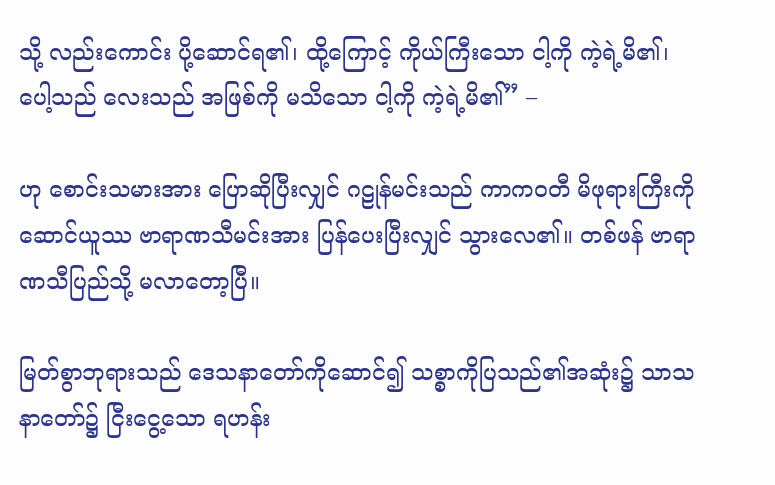သို့ လည်းကောင်း ပို့ဆောင်ရ၏၊ ထို့ကြောင့် ကိုယ်ကြီးသော ငါ့ကို ကဲ့ရဲ့မိ၏၊ ပေါ့သည် လေးသည် အဖြစ်ကို မသိသော ငါ့ကို ကဲ့ရဲ့မိ၏” –

ဟု စောင်းသမားအား ပြောဆိုပြီးလျှင် ဂဠုန်မင်းသည် ကာကဝတီ မိဖုရားကြီးကို ဆောင်ယူဿ ဗာရာဏသီမင်းအား ပြန်ပေးပြီးလျှင် သွားလေ၏။ တစ်ဖန် ဗာရာဏသီပြည်သို့ မလာတော့ပြီ။

မြတ်စွာဘုရားသည် ဒေသနာတော်ကိုဆောင်၍ သစ္စာကိုပြသည်၏အဆုံး၌ သာသနာတော်၌ ငြီးငွေ့သော ရဟန်း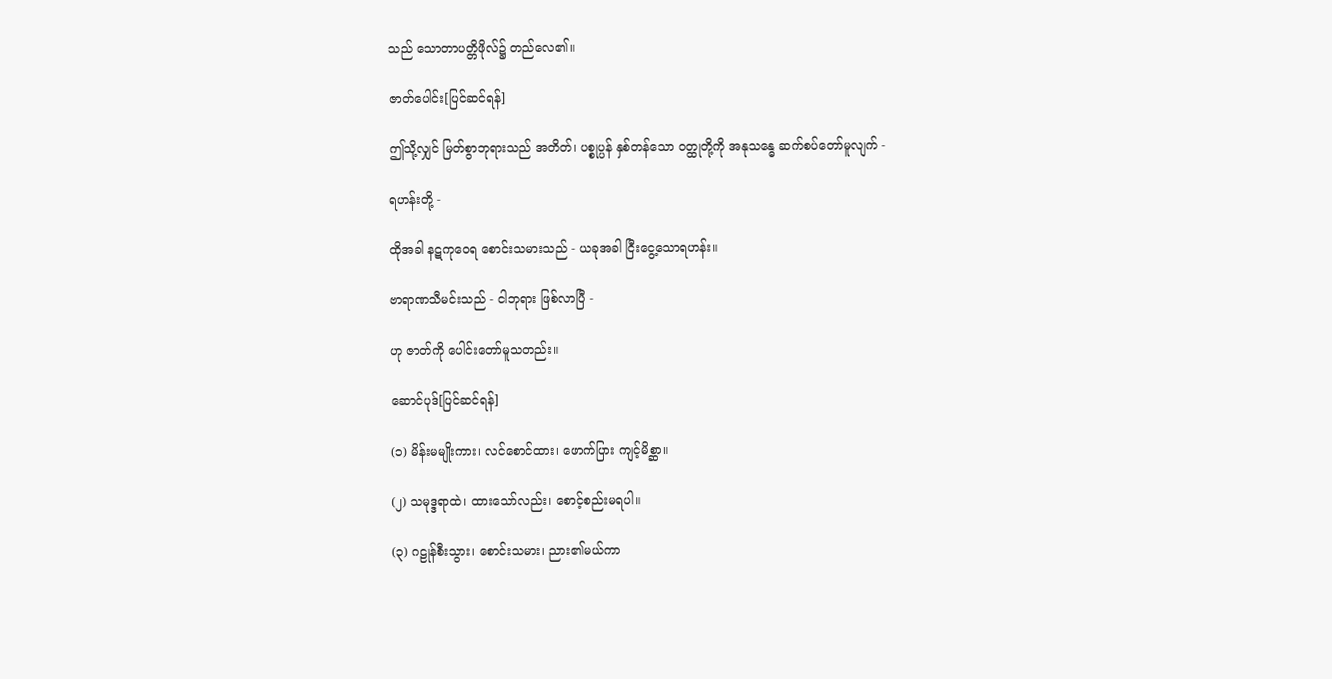သည် သောတာပတ္တိဖိုလ်၌ တည်လေ၏။

ဇာတ်ပေါင်း[ပြင်ဆင်ရန်]

ဤသို့လျှင် မြတ်စွာဘုရားသည် အတိတ်၊ ပစ္စုပ္ပန် နှစ်တန်သော ဝတ္ထုတို့ကို အနုသန္ဓေ ဆက်စပ်တော်မူလျက် -

ရဟန်းတို့ -

ထိုအခါ နဋကုဝေရ စောင်းသမားသည် - ယခုအခါ ငြီးငွေ့သောရဟန်း။

ဗာရာဏသီမင်းသည် - ငါဘုရား ဖြစ်လာပြီ -

ဟု ဇာတ်ကို ပေါင်းတော်မူသတည်း။

ဆောင်ပုဒ်[ပြင်ဆင်ရန်]

(၁) မိန်းမမျိုးကား၊ လင်စောင်ထား၊ ဖောက်ပြား ကျင့်မိစ္ဆာ။

(၂) သမုဒ္ဒရာထဲ၊ ထားသော်လည်း၊ စောင့်စည်းမရပါ။

(၃) ဂဠုန်စီးသွား၊ စောင်းသမား၊ ညား၏မယ်ကာ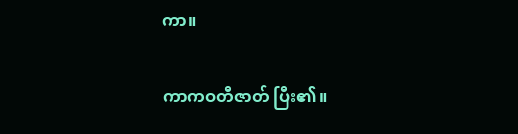ကာ။

ကာကဝတီဇာတ် ပြီး၏။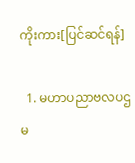ကိုးကား[ပြင်ဆင်ရန်]

  1. မဟာပညာဗလပဌမ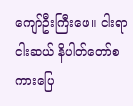ကျော်ဦးကြီးဖေ။ ငါးရာငါးဆယ် နိပါတ်တော်စကားပြေ